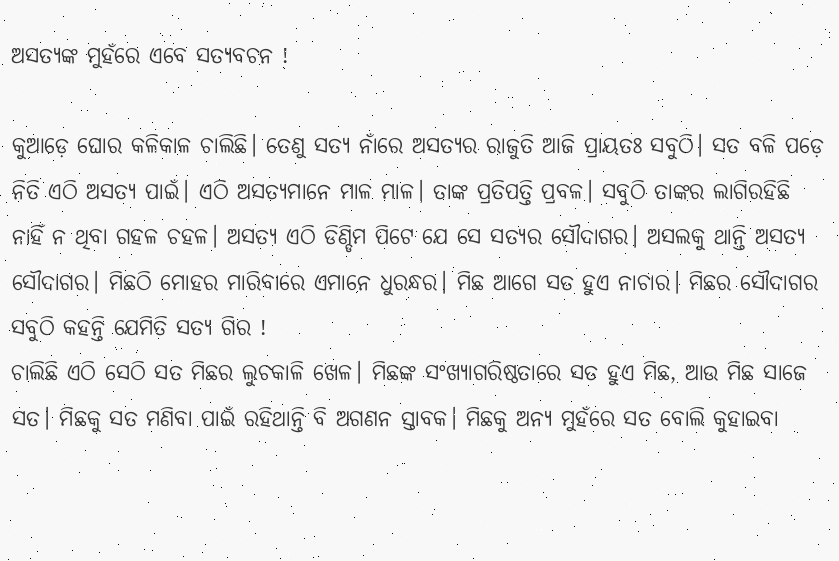ଅସତ୍ୟଙ୍କ ମୁହଁରେ ଏବେ ସତ୍ୟବଚନ !

କୁଆଡ଼େ ଘୋର କଳିକାଳ ଚାଲିଛି। ତେଣୁ ସତ୍ୟ ନାଁରେ ଅସତ୍ୟର ରାଜୁତି ଆଜି ପ୍ରାୟତଃ ସବୁଠି। ସତ ବଳି ପଡ଼େ ନିତି ଏଠି ଅସତ୍ୟ ପାଇଁ। ଏଠି ଅସତ୍ୟମାନେ ମାଳ ମାଳ। ତାଙ୍କ ପ୍ରତିପତ୍ତି ପ୍ରବଳ। ସବୁଠି ତାଙ୍କର ଲାଗିରହିଛି ନାହିଁ ନ ଥିବା ଗହଳ ଚହଳ। ଅସତ୍ୟ ଏଠି ଡିଣ୍ଡିମ ପିଟେ ଯେ ସେ ସତ୍ୟର ସୌଦାଗର। ଅସଲକୁ ଥାନ୍ତି ଅସତ୍ୟ ସୌଦାଗର। ମିଛଠି ମୋହର ମାରିବାରେ ଏମାନେ ଧୁରନ୍ଧର। ମିଛ ଆଗେ ସତ ହୁଏ ନାଚାର। ମିଛର ସୌଦାଗର ସବୁଠି କହନ୍ତି ଯେମିତି ସତ୍ୟ ଗିର !
ଚାଲିଛି ଏଠି ସେଠି ସତ ମିଛର ଲୁଚକାଳି ଖେଳ। ମିଛଙ୍କ ସଂଖ୍ୟାଗରିଷ୍ଠତାରେ ସତ ହୁଏ ମିଛ, ଆଉ ମିଛ ସାଜେ ସତ। ମିଛକୁ ସତ ମଣିବା ପାଇଁ ରହିଥାନ୍ତି ବି ଅଗଣନ ସ୍ତାବକ। ମିଛକୁ ଅନ୍ୟ ମୁହଁରେ ସତ ବୋଲି କୁହାଇବା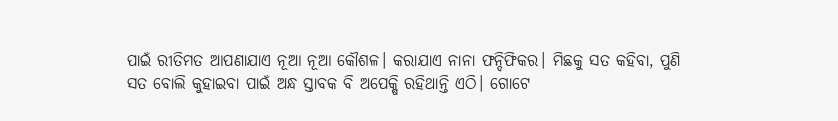ପାଇଁ ରୀତିମତ ଆପଣାଯାଏ ନୂଆ ନୂଆ କୌଶଳ। କରାଯାଏ ନାନା ଫନ୍ଦିଫିକର। ମିଛକୁ ସତ କହିବା, ପୁଣି ସତ ବୋଲି କୁହାଇବା ପାଇଁ ଅନ୍ଧ ସ୍ତାବକ ବି ଅପେକ୍ଷି ରହିଥାନ୍ତି ଏଠି। ଗୋଟେ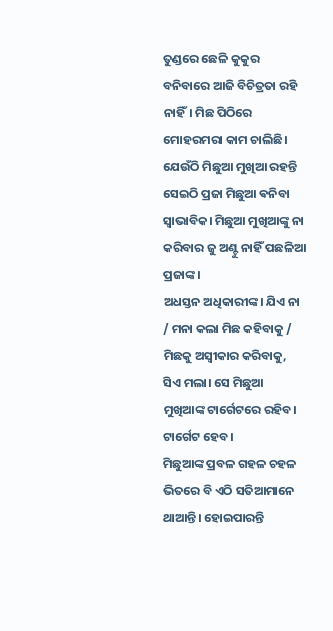ତୁଣ୍ଡରେ ଛେଳି କୁକୁର ବନିବାରେ ଆଜି ବିଚିତ୍ରତା ରହି ନାହିଁ। ମିଛ ପିଠିରେ ମୋହରମରା କାମ ଚାଲିଛି। ଯେଉଁଠି ମିଛୁଆ ମୁଖିଆ ରହନ୍ତି ସେଇଠି ପ୍ରଜା ମିଛୁଆ ଵନିବା ସ୍ୱାଭାବିକ। ମିଛୁଆ ମୁଖିଆଙ୍କୁ ନା କରିବାର ଜୁ ଅଣ୍ଟୁ ନାହିଁ ପଛଳିଆ ପ୍ରଜାଙ୍କ।
ଅଧସ୍ତନ ଅଧିକାରୀଙ୍କ। ଯିଏ ନା / ମନା କଲା ମିଛ କହିବାକୁ / ମିଛକୁ ଅସ୍ବୀକାର କରିବାକୁ, ସିଏ ମଲା। ସେ ମିଛୁଆ ମୁଖିଆଙ୍କ ଟାର୍ଗେଟରେ ରହିବ। ଟାର୍ଗେଟ ହେବ।
ମିଛୁଆଙ୍କ ପ୍ରବଳ ଗହଳ ଚହଳ ଭିତରେ ବି ଏଠି ସତିଆମାନେ ଥାଆନ୍ତି। ହୋଇପାରନ୍ତି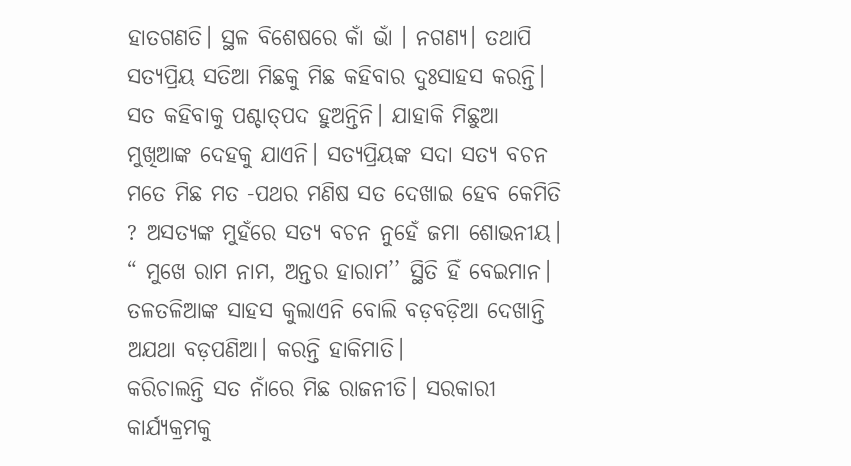ହାତଗଣତି। ସ୍ଥଳ ବିଶେଷରେ କାଁ ଭାଁ । ନଗଣ୍ୟ। ତଥାପି ସତ୍ୟପ୍ରିୟ ସତିଆ ମିଛକୁ ମିଛ କହିବାର ଦୁଃସାହସ କରନ୍ତି। ସତ କହିବାକୁ ପଶ୍ଚାତ୍‌ପଦ ହୁଅନ୍ତିନି। ଯାହାକି ମିଛୁଆ ମୁଖିଆଙ୍କ ଦେହକୁ ଯାଏନି। ସତ୍ୟପ୍ରିୟଙ୍କ ସଦା ସତ୍ୟ ବଚନ ମତେ ମିଛ ମତ -ପଥର ମଣିଷ ସତ ଦେଖାଇ ହେବ କେମିତି ? ଅସତ୍ୟଙ୍କ ମୁହଁରେ ସତ୍ୟ ବଚନ ନୁହେଁ ଜମା ଶୋଭନୀୟ। “ ମୁଖେ ରାମ ନାମ, ଅନ୍ତର ହାରାମ’’ ସ୍ଥିତି ହିଁ ବେଇମାନ। ତଳତଳିଆଙ୍କ ସାହସ କୁଲାଏନି ବୋଲି ବଡ଼ବଡ଼ିଆ ଦେଖାନ୍ତି ଅଯଥା ବଡ଼ପଣିଆ। କରନ୍ତି ହାକିମାତି।
କରିଚାଲନ୍ତି ସତ ନାଁରେ ମିଛ ରାଜନୀତି। ସରକାରୀ କାର୍ଯ୍ୟକ୍ରମକୁ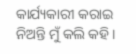କାର୍ଯ୍ୟକାରୀ କରାଇ ନିଅନ୍ତି ମୁଁ କଲି କହି।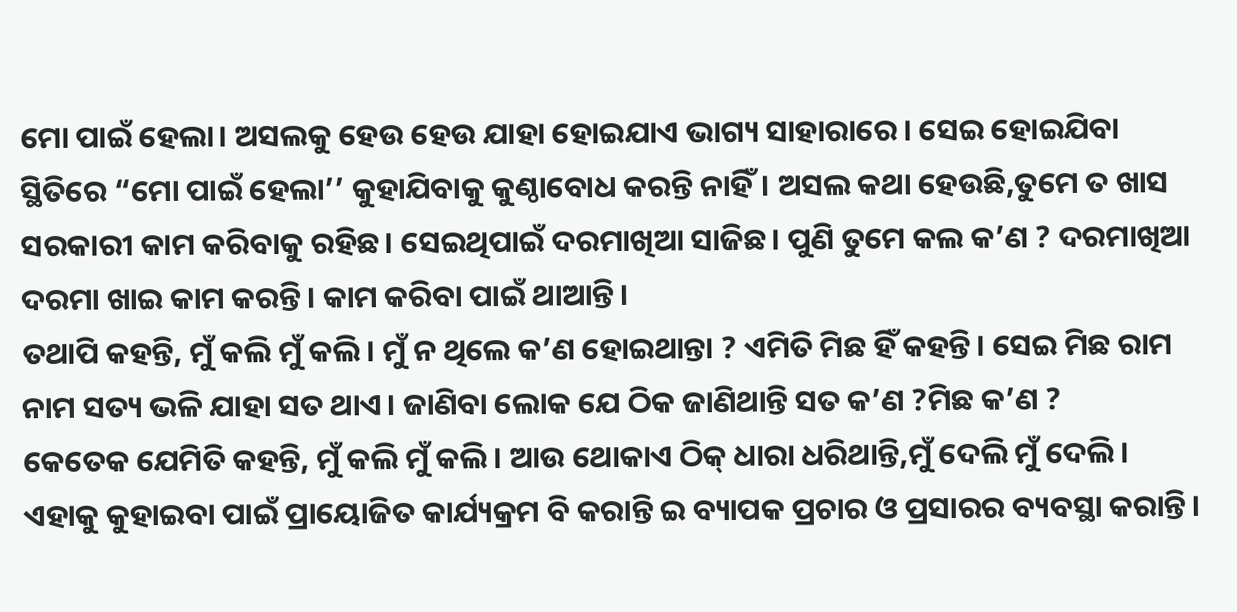ମୋ ପାଇଁ ହେଲା। ଅସଲକୁ ହେଉ ହେଉ ଯାହା ହୋଇଯାଏ ଭାଗ୍ୟ ସାହାରାରେ। ସେଇ ହୋଇଯିବା ସ୍ଥିତିରେ “ମୋ ପାଇଁ ହେଲା’’ କୁହାଯିବାକୁ କୁଣ୍ଠାବୋଧ କରନ୍ତି ନାହିଁ। ଅସଲ କଥା ହେଉଛି,ତୁମେ ତ ଖାସ ସରକାରୀ କାମ କରିବାକୁ ରହିଛ। ସେଇଥିପାଇଁ ଦରମାଖିଆ ସାଜିଛ। ପୁଣି ତୁମେ କଲ କ’ଣ ? ଦରମାଖିଆ ଦରମା ଖାଇ କାମ କରନ୍ତି। କାମ କରିବା ପାଇଁ ଥାଆନ୍ତି।
ତଥାପି କହନ୍ତି, ମୁଁ କଲି ମୁଁ କଲି। ମୁଁ ନ ଥିଲେ କ’ଣ ହୋଇଥାନ୍ତା ? ଏମିତି ମିଛ ହିଁ କହନ୍ତି। ସେଇ ମିଛ ରାମ ନାମ ସତ୍ୟ ଭଳି ଯାହା ସତ ଥାଏ। ଜାଣିବା ଲୋକ ଯେ ଠିକ ଜାଣିଥାନ୍ତି ସତ କ’ଣ ?ମିଛ କ’ଣ ?
କେତେକ ଯେମିତି କହନ୍ତି, ମୁଁ କଲି ମୁଁ କଲି। ଆଉ ଥୋକାଏ ଠିକ୍‌ ଧାରା ଧରିଥାନ୍ତି,ମୁଁ ଦେଲି ମୁଁ ଦେଲି। ଏହାକୁ କୁହାଇବା ପାଇଁ ପ୍ରାୟୋଜିତ କାର୍ଯ୍ୟକ୍ରମ ବି କରାନ୍ତି ଇ ବ୍ୟାପକ ପ୍ରଚାର ଓ ପ୍ରସାରର ବ୍ୟବସ୍ଥା କରାନ୍ତି।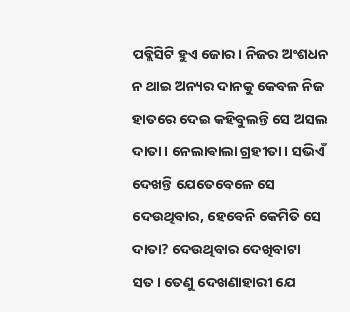ପବ୍ଲିସିଟି ହୁଏ ଜୋର। ନିଜର ଅଂଶଧନ ନ ଥାଇ ଅନ୍ୟର ଦାନକୁ କେବଳ ନିଜ ହାତରେ ଦେଇ କହିବୁଲନ୍ତି ସେ ଅସଲ ଦାତା। ନେଲାଵାଲା ଗ୍ରହୀତା। ସଭିଏଁ ଦେଖନ୍ତି ଯେତେବେଳେ ସେ ଦେଉଥିବାର, ହେବେନି କେମିତି ସେ ଦାତା? ଦେଉଥିବାର ଦେଖିବାଟା ସତ। ତେଣୁ ଦେଖଣାହାରୀ ଯେ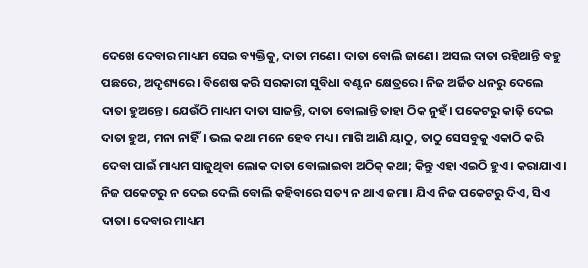ଦେଖେ ଦେବାର ମାଧ୍ୟମ ସେଇ ବ୍ୟକ୍ତିକୁ, ଦାତା ମଣେ। ଦାତା ବୋଲି ଜାଣେ। ଅସଲ ଦାତା ରହିଥାନ୍ତି ବହୁ ପଛରେ, ଅଦୃଶ୍ୟରେ। ବିଶେଷ କରି ସରକାରୀ ସୁବିଧା ବଣ୍ଟନ କ୍ଷେତ୍ରରେ। ନିଜ ଅର୍ଜିତ ଧନରୁ ଦେଲେ ଦାତା ହୁଅନ୍ତେ। ଯେଉଁଠି ମାଧ୍ୟମ ଦାତା ସାଜନ୍ତି, ଦାତା ବୋଲାନ୍ତି ତାହା ଠିକ ନୁହଁ। ପକେଟରୁ କାଢ଼ି ଦେଇ ଦାତା ହୁଅ, ମନା ନାହିଁ। ଭଲ କଥା ମନେ ହେବ ମଧ୍ୟ। ମାଗି ଆଣି ୟାଠୁ, ତାଠୁ ସେସବୁକୁ ଏକାଠି କରି ଦେବା ପାଇଁ ମାଧ୍ୟମ ସାଜୁଥିବା ଲୋକ ଦାତା ବୋଲାଇବା ଅଠିକ୍‌ କଥା; କିନ୍ତୁ ଏହା ଏଇଠି ହୁଏ। କରାଯାଏ। ନିଜ ପକେଟରୁ ନ ଦେଇ ଦେଲି ବୋଲି କହିବାରେ ସତ୍ୟ ନ ଥାଏ ଜମା। ଯିଏ ନିଜ ପକେଟରୁ ଦିଏ, ସିଏ ଦାତା। ଦେବାର ମାଧ୍ୟମ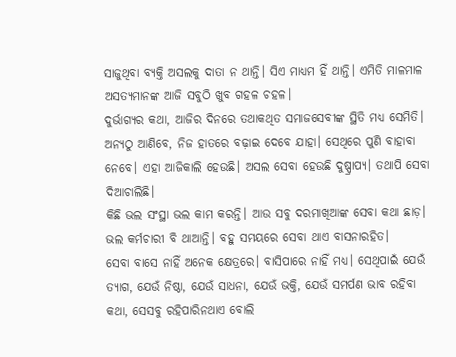ସାଜୁଥିବା ବ୍ୟକ୍ତି ଅସଲକୁ ଦାତା ନ ଥାନ୍ତି। ସିଏ ମାଧ୍ୟମ ହିଁ ଥାନ୍ତି। ଏମିତି ମାଳମାଳ ଅସତ୍ୟମାନଙ୍କ ଆଜି ସବୁଠି ଖୁବ ଗହଳ ଚହଳ।
ଦୁର୍ଭାଗ୍ୟର କଥା, ଆଜିର ଦିନରେ ତଥାକଥିତ ସମାଜସେବୀଙ୍କ ସ୍ଥିତି ମଧ୍ୟ ସେମିତି। ଅନ୍ୟଠୁ ଆଣିବେ, ନିଜ ହାତରେ ବଢ଼ାଇ ଦେବେ ଯାହା। ସେଥିରେ ପୁଣି ବାହାବା ନେବେ। ଏହା ଆଜିକାଲି ହେଉଛି। ଅସଲ ସେବା ହେଉଛି ଦୁଷ୍ପ୍ରାପ୍ୟ। ତଥାପି ସେବା ଦିଆଚାଲିଛି।
କିଛି ଭଲ ସଂସ୍ଥା ଭଲ କାମ କରନ୍ତି। ଆଉ ସବୁ ଦରମାଖିଆଙ୍କ ସେବା କଥା ଛାଡ଼। ଭଲ କର୍ମଚାରୀ ବି ଥାଆନ୍ତି। ବହୁ ସମୟରେ ସେବା ଥାଏ ବାସନାରହିତ।
ସେବା ବାସେ ନାହିଁ ଅନେକ କ୍ଷେତ୍ରରେ। ବାସିପାରେ ନାହିଁ ମଧ୍ୟ। ସେଥିପାଇଁ ଯେଉଁ ତ୍ୟାଗ, ଯେଉଁ ନିଷ୍ଠା, ଯେଉଁ ସାଧନା, ଯେଉଁ ଭକ୍ତି, ଯେଉଁ ସମର୍ପଣ ଭାବ ରହିବା କଥା, ସେସବୁ ରହିପାରିନଥାଏ ବୋଲି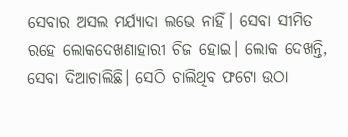ସେବାର ଅସଲ ମର୍ଯ୍ୟାଦା ଲଭେ ନାହିଁ। ସେବା ସୀମିତ ରହେ ଲୋକଦେଖଣାହାରୀ ଚିଜ ହୋଇ। ଲୋକ ଦେଖନ୍ତି, ସେବା ଦିଆଚାଲିଛି। ସେଠି ଚାଲିଥିବ ଫଟୋ ଉଠା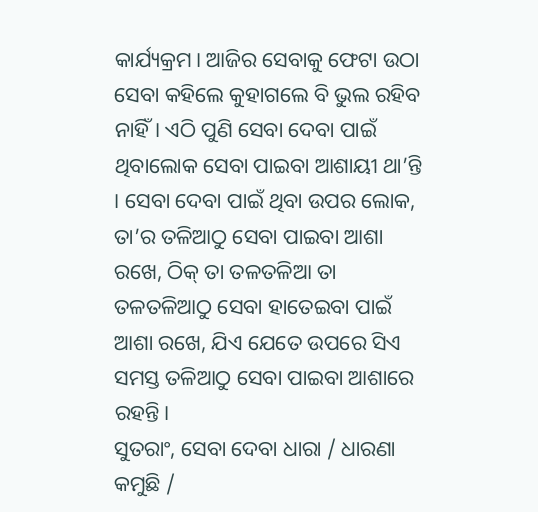କାର୍ଯ୍ୟକ୍ରମ। ଆଜିର ସେବାକୁ ଫ‌େ‌ଟା ଉଠା ସେବା କହିଲେ କୁହାଗଲେ ବି ଭୁଲ ରହିବ ନାହିଁ। ଏଠି ପୁଣି ସେବା ଦେବା ପାଇଁ ଥିବାଲୋକ ସେବା ପାଇବା ଆଶାୟୀ ଥା’ନ୍ତି । ସେବା ଦେବା ପାଇଁ ଥିବା ଉପର ଲୋକ, ତା’ର ତଳିଆଠୁ ସେବା ପାଇବା ଆଶା ରଖେ, ଠିକ୍‌ ତା ତଳତଳିଆ ତା ତଳତଳିଆଠୁ ସେବା ହାତେଇବା ପାଇଁ ଆଶା ରଖେ, ଯିଏ ଯେତେ ଉପରେ ସିଏ ସମସ୍ତ ତଳିଆଠୁ ସେବା ପାଇବା ଆଶାରେ ରହନ୍ତି।
ସୁତରାଂ, ସେବା ଦେବା ଧାରା / ଧାରଣା କମୁଛି /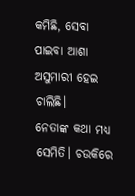କମିଛି, ସେବା ପାଇବା ଆଶା ଅସୁମାରୀ ହେଇ ଚାଲିଛି।
ନେତାଙ୍କ କଥା ମଧ୍ୟ ସେମିତି। ଚଉକିରେ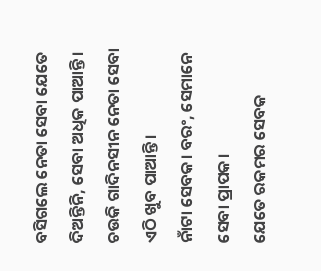ବସିଗଲେ ନେତା ସେବା ଯେତେ ଦିଅନ୍ତିନି, ସେବା ଅଧିକ ପାଆନ୍ତି।
ଚଉକି ଗାଦିନସୀନ ନେତା ସେବା ଏଠି ଖୁବ ପାଆନ୍ତି।
ନାଁଟା ସେବକ। ବରଂ, ସେମାନେ ସେବା ପ୍ରାପକ।
ଯେତେ ରକମର ସେବକ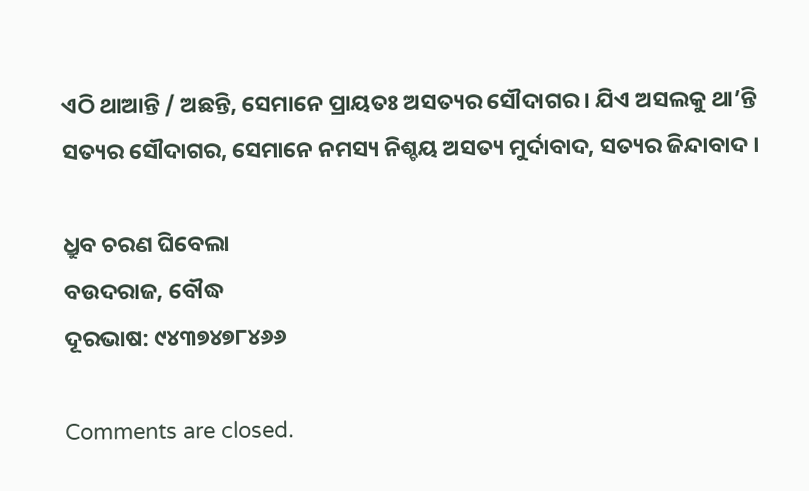ଏଠି ଥାଆନ୍ତି / ଅଛନ୍ତି, ସେମାନେ ପ୍ରାୟତଃ ଅସତ୍ୟର ସୌଦାଗର । ଯିଏ ଅସଲକୁ ଥା’ନ୍ତି ସତ୍ୟର ସୌଦାଗର, ସେମାନେ ନମସ୍ୟ ନିଶ୍ଚୟ ଅସତ୍ୟ ମୁର୍ଦାବାଦ, ସତ୍ୟର ଜିନ୍ଦାବାଦ ।

ଧ୍ରୁବ ଚରଣ ଘିବେଲା
ବଉଦରାଜ, ବୌଦ୍ଧ
ଦୂରଭାଷ: ୯୪୩୭୪୭୮୪୬୬

Comments are closed.